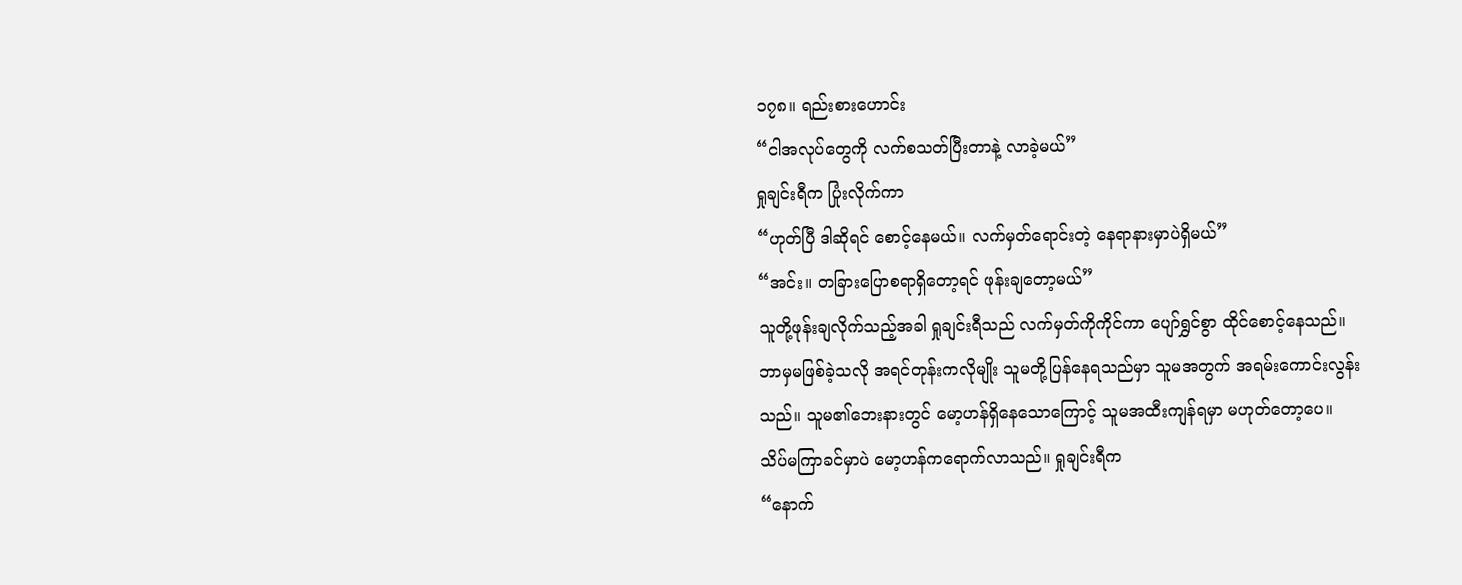၁၇၈။ ရည်းစားဟောင်း
“ငါအလုပ်တွေကို လက်စသတ်ပြီးတာနဲ့ လာခဲ့မယ်”
ရှုချင်းရီက ပြုံးလိုက်ကာ
“ဟုတ်ပြီ ဒါဆိုရင် စောင့်နေမယ်။ လက်မှတ်ရောင်းတဲ့ နေရာနားမှာပဲရှိမယ်”
“အင်း။ တခြားပြောစရာရှိတော့ရင် ဖုန်းချတော့မယ်”
သူတို့ဖုန်းချလိုက်သည့်အခါ ရှုချင်းရီသည် လက်မှတ်ကိုကိုင်ကာ ပျော်ရွှင်စွာ ထိုင်စောင့်နေသည်။ ဘာမှမဖြစ်ခဲ့သလို အရင်တုန်းကလိုမျိုး သူမတို့ပြန်နေရသည်မှာ သူမအတွက် အရမ်းကောင်းလွန်းသည်။ သူမ၏ဘေးနားတွင် မော့ဟန်ရှိနေသောကြောင့် သူမအထီးကျန်ရမှာ မဟုတ်တော့ပေ။
သိပ်မကြာခင်မှာပဲ မော့ဟန်ကရောက်လာသည်။ ရှုချင်းရီက
“နောက်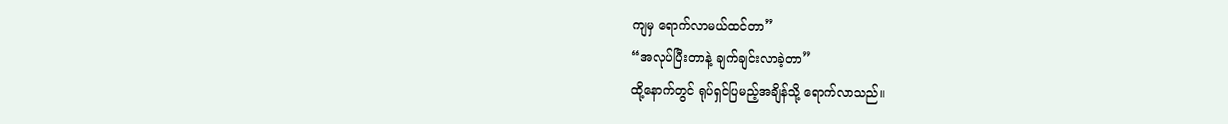ကျမှ ရောက်လာမယ်ထင်တာ”
“အလုပ်ပြီးတာနဲ့ ချက်ချင်းလာခဲ့တာ”
ထို့နောက်တွင် ရုပ်ရှင်ပြမည့်အချိန်သို့ ရောက်လာသည်။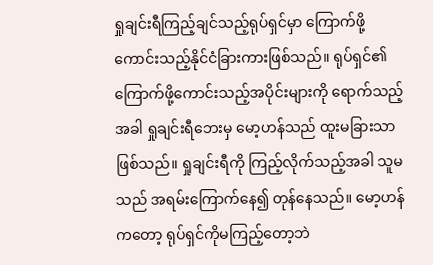ရှုချင်းရီကြည့်ချင်သည့်ရုပ်ရှင်မှာ ကြောက်ဖို့ကောင်းသည့်နိုင်ငံခြားကားဖြစ်သည်။ ရုပ်ရှင်၏ ကြောက်ဖို့ကောင်းသည့်အပိုင်းများကို ရောက်သည့်အခါ ရှုချင်းရီဘေးမှ မော့ဟန်သည် ထူးမခြားသာဖြစ်သည်။ ရှုချင်းရီကို ကြည့်လိုက်သည့်အခါ သူမသည် အရမ်းကြောက်နေ၍ တုန်နေသည်။ မော့ဟန်ကတော့ ရုပ်ရှင်ကိုမကြည့်တော့ဘဲ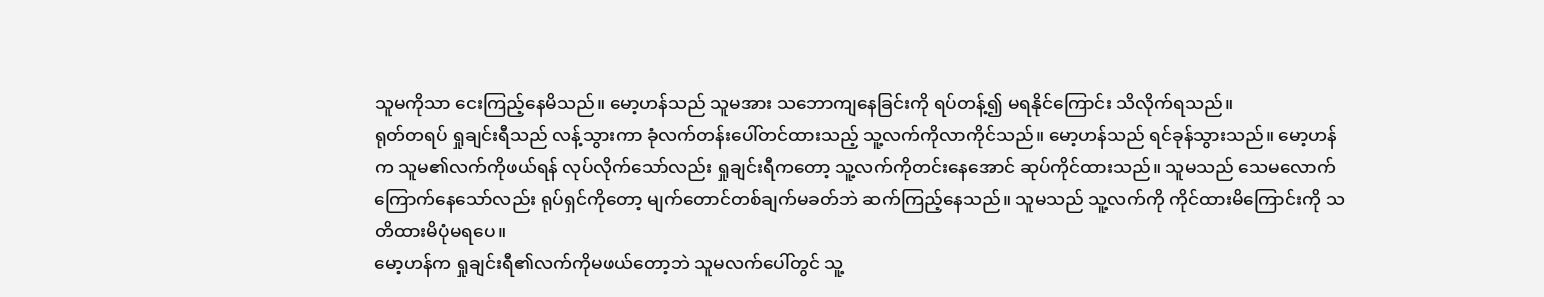သူမကိုသာ ငေးကြည့်နေမိသည်။ မော့ဟန်သည် သူမအား သဘောကျနေခြင်းကို ရပ်တန့်၍ မရနိုင်ကြောင်း သိလိုက်ရသည်။
ရုတ်တရပ် ရှုချင်းရီသည် လန့်သွားကာ ခုံလက်တန်းပေါ်တင်ထားသည့် သူ့လက်ကိုလာကိုင်သည်။ မော့ဟန်သည် ရင်ခုန်သွားသည်။ မော့ဟန်က သူမ၏လက်ကိုဖယ်ရန် လုပ်လိုက်သော်လည်း ရှုချင်းရီကတော့ သူ့လက်ကိုတင်းနေအောင် ဆုပ်ကိုင်ထားသည်။ သူမသည် သေမလောက် ကြောက်နေသော်လည်း ရုပ်ရှင်ကိုတော့ မျက်တောင်တစ်ချက်မခတ်ဘဲ ဆက်ကြည့်နေသည်။ သူမသည် သူ့လက်ကို ကိုင်ထားမိကြောင်းကို သတိထားမိပုံမရပေ။
မော့ဟန်က ရှုချင်းရီ၏လက်ကိုမဖယ်တော့ဘဲ သူမလက်ပေါ်တွင် သူ့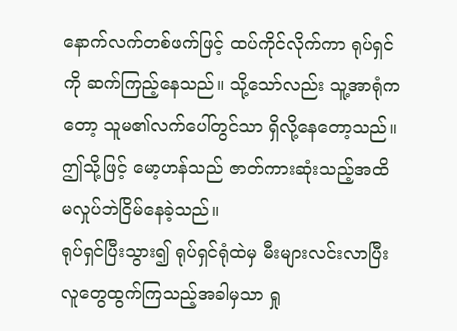နောက်လက်တစ်ဖက်ဖြင့် ထပ်ကိုင်လိုက်ကာ ရုပ်ရှင်ကို ဆက်ကြည့်နေသည်။ သို့သော်လည်း သူ့အာရုံကတော့ သူမ၏လက်ပေါ်တွင်သာ ရှိလို့နေတော့သည်။ ဤသို့ဖြင့် မော့ဟန်သည် ဇာတ်ကားဆုံးသည့်အထိ မလှုပ်ဘဲငြိမ်နေခဲ့သည်။
ရုပ်ရှင်ပြီးသွား၍ ရုပ်ရှင်ရုံထဲမှ မီးများလင်းလာပြီး လူတွေထွက်ကြသည့်အခါမှသာ ရှု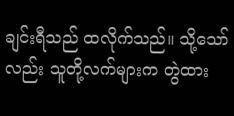ချင်းရီသည် ထလိုက်သည်။ သို့သော်လည်း သူတို့လက်များက တွဲထား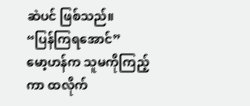ဆဲပင် ဖြစ်သည်။
“ပြန်ကြရအောင်”
မော့ဟန်က သူမကိုကြည့်ကာ ထလိုက်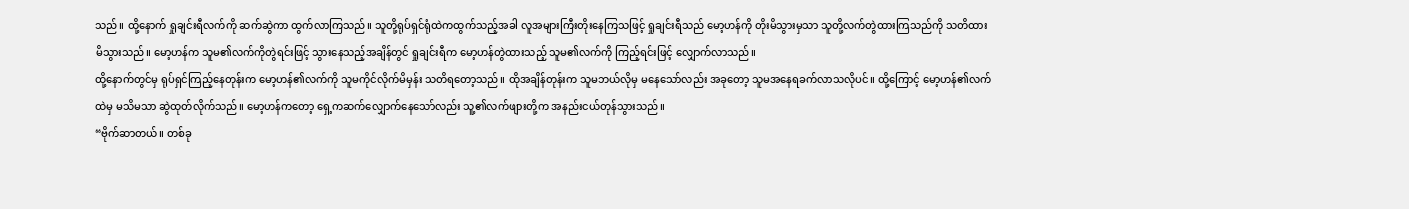သည်။ ထို့နောက် ရှုချင်းရီလက်ကို ဆက်ဆွဲကာ ထွက်လာကြသည်။ သူတို့ရုပ်ရှင်ရုံထဲကထွက်သည့်အခါ လူအများကြီးတိုးနေကြသဖြင့် ရှုချင်းရီသည် မော့ဟန်ကို တိုးမိသွားမှသာ သူတို့လက်တွဲထားကြသည်ကို သတိထားမိသွားသည်။ မော့ဟန်က သူမ၏လက်ကိုတွဲရင်းဖြင့် သွားနေသည့်အချိန်တွင် ရှုချင်းရီက မော့ဟန်တွဲထားသည့် သူမ၏လက်ကို ကြည့်ရင်းဖြင့် လျှောက်လာသည်။
ထို့နောက်တွင်မှ ရုပ်ရှင်ကြည့်နေတုန်းက မော့ဟန်၏လက်ကို သူမကိုင်လိုက်မိမှန်း သတိရတော့သည်။ ထိုအချိန်တုန်းက သူမဘယ်လိုမှ မနေသော်လည်း အခုတော့ သူမအနေရခက်လာသလိုပင်။ ထို့ကြောင့် မော့ဟန်၏လက်ထဲမှ မသိမသာ ဆွဲထုတ်လိုက်သည်။ မော့ဟန်ကတော့ ရှေ့ကဆက်လျှောက်နေသော်လည်း သူ့၏လက်ဖျားတို့က အနည်းငယ်တုန်သွားသည်။
“ဗိုက်ဆာတယ်။ တစ်ခု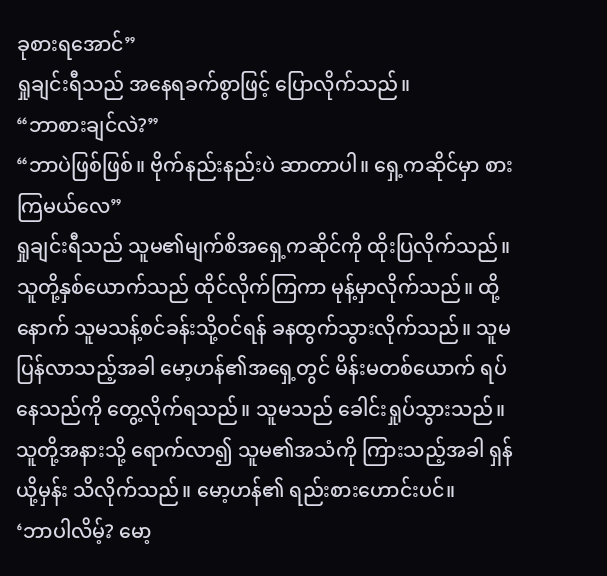ခုစားရအောင်”
ရှုချင်းရီသည် အနေရခက်စွာဖြင့် ပြောလိုက်သည်။
“ဘာစားချင်လဲ?”
“ဘာပဲဖြစ်ဖြစ်။ ဗိုက်နည်းနည်းပဲ ဆာတာပါ။ ရှေ့ကဆိုင်မှာ စားကြမယ်လေ”
ရှုချင်းရီသည် သူမ၏မျက်စိအရှေ့ကဆိုင်ကို ထိုးပြလိုက်သည်။
သူတို့နှစ်ယောက်သည် ထိုင်လိုက်ကြကာ မုန့်မှာလိုက်သည်။ ထို့နောက် သူမသန့်စင်ခန်းသို့ဝင်ရန် ခနထွက်သွားလိုက်သည်။ သူမပြန်လာသည့်အခါ မော့ဟန်၏အရှေ့တွင် မိန်းမတစ်ယောက် ရပ်နေသည်ကို တွေ့လိုက်ရသည်။ သူမသည် ခေါင်းရှုပ်သွားသည်။ သူတို့အနားသို့ ရောက်လာ၍ သူမ၏အသံကို ကြားသည့်အခါ ရှန်ယို့မှန်း သိလိုက်သည်။ မော့ဟန်၏ ရည်းစားဟောင်းပင်။
‘ဘာပါလိမ့်? မော့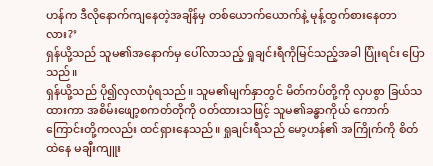ဟန်က ဒီလိုနောက်ကျနေတဲ့အချိန်မှ တစ်ယောက်ယောက်နဲ့ မုန့်ထွက်စားနေတာလား?’
ရှန်ယို့သည် သူမ၏အနောက်မှ ပေါ်လာသည့် ရှုချင်းရီကိုမြင်သည့်အခါ ပြုံးရင်း ပြောသည်။
ရှန်ယို့သည် ပို၍လှလာပုံရသည်။ သူမ၏မျက်နှာတွင် မိတ်ကပ်တို့ကို လှပစွာ ခြယ်သထားကာ အစိမ်းဖျော့စကတ်တိုကို ဝတ်ထားသဖြင့် သူမ၏ခန္ဓာကိုယ် ကောက်ကြောင်းတို့ကလည်း ထင်ရှားနေသည်။ ရှုချင်းရီသည် မော့ဟန်၏ အကြိုက်ကို စိတ်ထဲနေ မချီးကျူး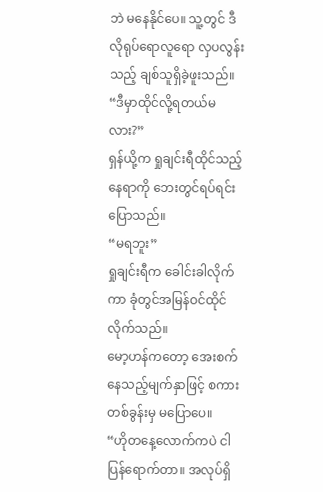ဘဲ မနေနိုင်ပေ။ သူ့တွင် ဒီလိုရုပ်ရောလူရော လှပလွန်းသည့် ချစ်သူရှိခဲ့ဖူးသည်။
“ဒီမှာထိုင်လို့ရတယ်မလား?”
ရှန်ယို့က ရှုချင်းရီထိုင်သည့်နေရာကို ဘေးတွင်ရပ်ရင်း ပြောသည်။
“မရဘူး”
ရှုချင်းရီက ခေါင်းခါလိုက်ကာ ခုံတွင်အမြန်ဝင်ထိုင်လိုက်သည်။
မော့ဟန်ကတော့ အေးစက်နေသည့်မျက်နှာဖြင့် စကားတစ်ခွန်းမှ မပြောပေ။
“ဟိုတနေ့လောက်ကပဲ ငါပြန်ရောက်တာ။ အလုပ်ရှိ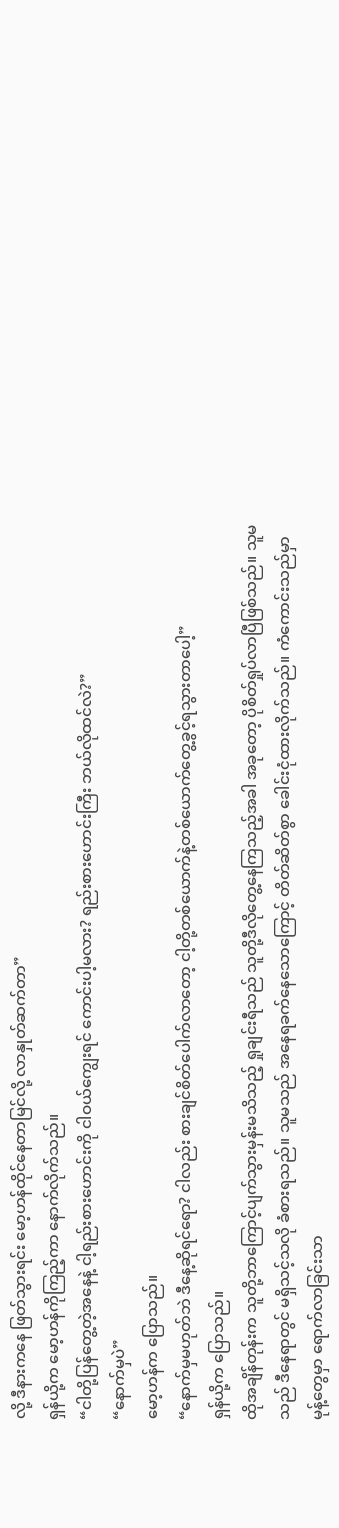လို့ ဒီနားကနေ ဖြတ်သွားရင်း မော့ဟန်ထိုင်နေတာမြင်လို့ လာနှုတ်ဆက်တာ”
ရှန်ယို့က မော့ဟန်ကိုကြည့်ကာ နောက်လိုက်သည်။
“ငါတို့ပြန်တွေ့တဲ့အနေနဲ့ ငါ့ရည်းစားဟောင်းကို ငါဝယ်ကျွေးရင် ကောင်းပါ့မလား? ရည်းစားဟောင်းကြီး ဘယ်လိုထင်လဲ?”
“နောက်မှပဲ”
မော့ဟန်က ပြောသည်။
“နောက်မှမဟုတ်ဘဲ ဒီနေ့ဆိုရင်ရော? ငါလည်း စားချင်စိတ်ပေါက်လာတော့ ငါ့တို့တစ်ယောက်နဲ့တစ်ယောက်တွေ့ခွင့်ရသွားတာပေါ့”
ရှန်ယို့က ပြောသည်။
ထိုအချိန်တုန်းက သူတို့ဘာကြောင့်ပျက်သွားမှန်းမသိသည့် ရှုချင်းရီသည် သူတို့ဒီလိုတွေ့နေကြသည့်အခါ အခုတော့ ပိုစိတ်ရှုပ်လာပြီဖြစ်သည်။ သူမသည် ဒီနေရာတွင် မရှိသင့်သလို ခံစားရသည်။ သူမသည် အနေရခက်နေသောကြောင့် တိတ်ဆိတ်စွာ ခေါင်းငုံထားလိုက်သည်။ ကံကောင်းသည်မှာ မုန့်တွေမှာ ရောက်လာခြင်းသာ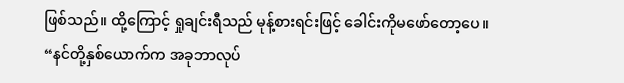ဖြစ်သည်။ ထို့ကြောင့် ရှုချင်းရီသည် မုန့်စားရင်းဖြင့် ခေါင်းကိုမဖော်တော့ပေ။
“နင်တို့နှစ်ယောက်က အခုဘာလုပ်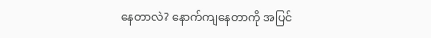နေတာလဲ? နောက်ကျနေတာကို အပြင်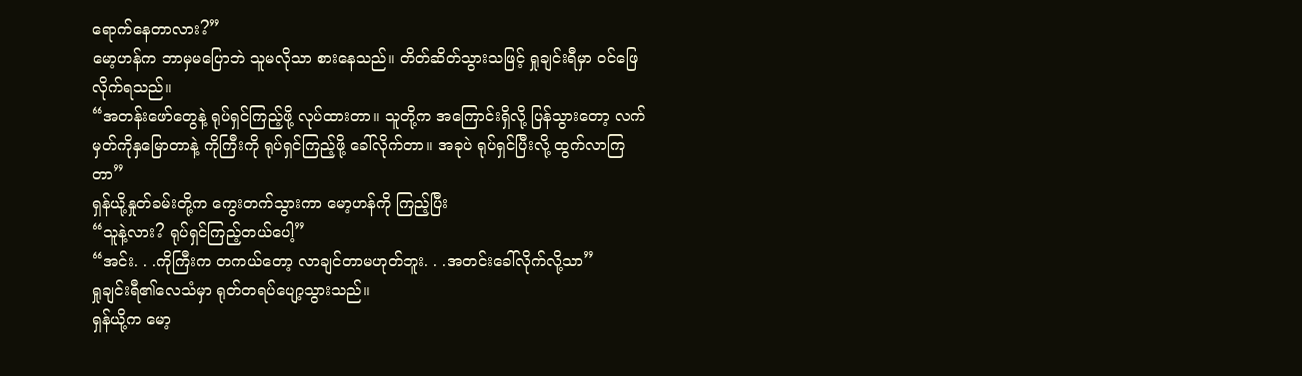ရောက်နေတာလား?”
မော့ဟန်က ဘာမှမပြောဘဲ သူမလိုသာ စားနေသည်။ တိတ်ဆိတ်သွားသဖြင့် ရှုချင်းရီမှာ ဝင်ဖြေလိုက်ရသည်။
“အတန်းဖော်တွေနဲ့ ရုပ်ရှင်ကြည့်ဖို့ လုပ်ထားတာ။ သူတို့က အကြောင်းရှိလို့ ပြန်သွားတော့ လက်မှတ်ကိုနှမြောတာနဲ့ ကိုကြီးကို ရုပ်ရှင်ကြည့်ဖို့ ခေါ်လိုက်တာ။ အခုပဲ ရုပ်ရှင်ပြီးလို့ ထွက်လာကြတာ”
ရှန်ယို့နှုတ်ခမ်းတို့က ကွေးတက်သွားကာ မော့ဟန်ကို ကြည့်ပြီး
“သူနဲ့လား? ရုပ်ရှင်ကြည့်တယ်ပေါ့”
“အင်း. . .ကိုကြီးက တကယ်တော့ လာချင်တာမဟုတ်ဘူး. . .အတင်းခေါ်လိုက်လို့သာ”
ရှုချင်းရီ၏လေသံမှာ ရုတ်တရပ်ပျော့သွားသည်။
ရှန်ယို့က မော့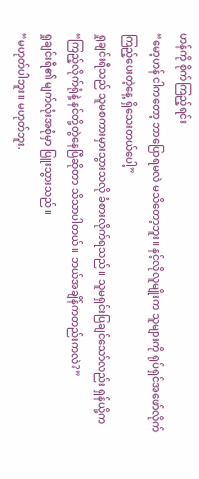ဟန်ကို စိုက်ကြည့်ရင်း
“မော့ဟန် ငါကတော့ ဘာပြောရမလဲ မသိတော့ဘူး။ နင့်လိုလူမျိုးက သူများကို ရုပ်ရှင်အဖော်လိုက်ကြည့်ပေးတဲ့နေ့ ရှိသေးတယ်ပေါ့”
ရှုချင်းရီသည် သူမစကားမှားသွားသလို ခံစားလိုက်ရသည်။ သူမရှင်းပြချင်သော်လည်း ရှန်ယို့က
“ကြည့်လိုက်ရုံနဲ့ နင်တို့တွဲနေပြီဆိုတာ သိသာပါတယ်။ ဘယ်အချိန်ကတည်းကလဲ?”
ရှုချင်းရီ၏ မျက်လုံးအစုံမှာ ပြူးသွားသည်။
“မဟုတ်ပါဘူး။ မဟုတ်ဘူး.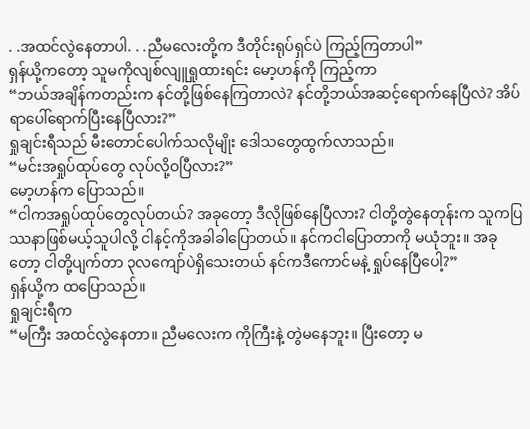. .အထင်လွဲနေတာပါ. . .ညီမလေးတို့က ဒီတိုင်းရုပ်ရှင်ပဲ ကြည့်ကြတာပါ”
ရှန်ယို့ကတော့ သူမကိုလျစ်လျူရှုထားရင်း မော့ဟန်ကို ကြည့်ကာ
“ဘယ်အချိန်ကတည်းက နင်တို့ဖြစ်နေကြတာလဲ? နင်တို့ဘယ်အဆင့်ရောက်နေပြီလဲ? အိပ်ရာပေါ်ရောက်ပြီးနေပြီလား?”
ရှုချင်းရီသည် မီးတောင်ပေါက်သလိုမျိုး ဒေါသတွေထွက်လာသည်။
“မင်းအရှုပ်ထုပ်တွေ လုပ်လို့ဝပြီလား?”
မော့ဟန်က ပြောသည်။
“ငါကအရှုပ်ထုပ်တွေလုပ်တယ်? အခုတော့ ဒီလိုဖြစ်နေပြီလား? ငါတို့တွဲနေတုန်းက သူကပြဿနာဖြစ်မယ့်သူပါလို့ ငါနင့်ကိုအခါခါပြောတယ်။ နင်ကငါပြောတာကို မယုံဘူး။ အခုတော့ ငါတို့ပျက်တာ ၃လကျော်ပဲရှိသေးတယ် နင်ကဒီကောင်မနဲ့ ရှုပ်နေပြီပေါ့?”
ရှန်ယို့က ထပြောသည်။
ရှုချင်းရီက
“မကြီး အထင်လွဲနေတာ။ ညီမလေးက ကိုကြီးနဲ့ တွဲမနေဘူး။ ပြီးတော့ မ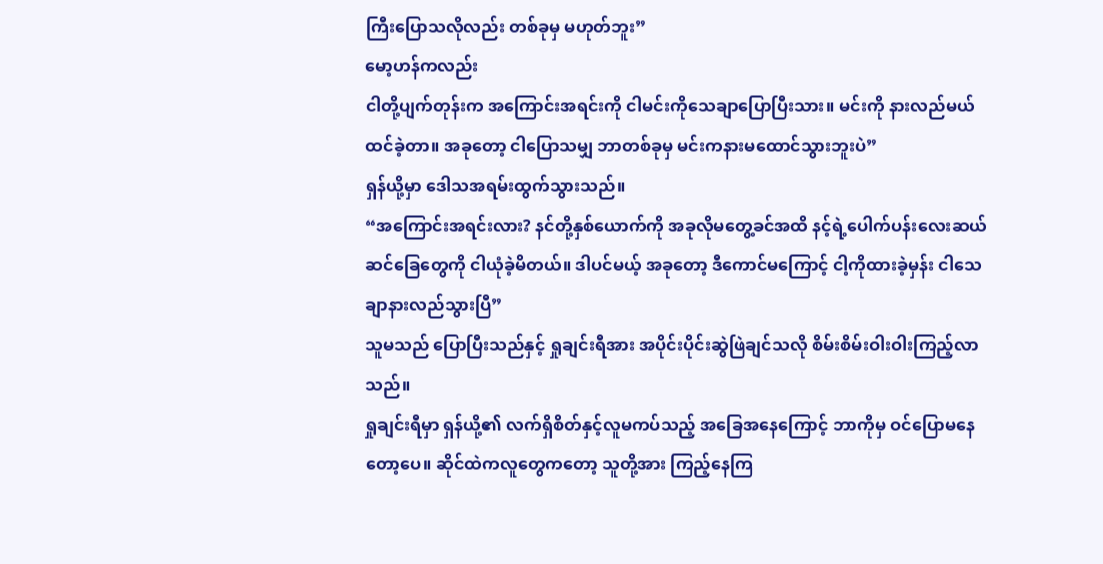ကြီးပြောသလိုလည်း တစ်ခုမှ မဟုတ်ဘူး”
မော့ဟန်ကလည်း
ငါတို့ပျက်တုန်းက အကြောင်းအရင်းကို ငါမင်းကိုသေချာပြောပြီးသား။ မင်းကို နားလည်မယ်ထင်ခဲ့တာ။ အခုတော့ ငါပြောသမျှ ဘာတစ်ခုမှ မင်းကနားမထောင်သွားဘူးပဲ”
ရှန်ယို့မှာ ဒေါသအရမ်းထွက်သွားသည်။
“အကြောင်းအရင်းလား? နင်တို့နှစ်ယောက်ကို အခုလိုမတွေ့ခင်အထိ နင့်ရဲ့ပေါက်ပန်းလေးဆယ် ဆင်ခြေတွေကို ငါယုံခဲ့မိတယ်။ ဒါပင်မယ့် အခုတော့ ဒီကောင်မကြောင့် ငါ့ကိုထားခဲ့မှန်း ငါသေချာနားလည်သွားပြီ”
သူမသည် ပြောပြီးသည်နှင့် ရှုချင်းရီအား အပိုင်းပိုင်းဆွဲဖြဲချင်သလို စိမ်းစိမ်းဝါးဝါးကြည့်လာသည်။
ရှုချင်းရီမှာ ရှန်ယို့၏ လက်ရှိစိတ်နှင့်လူမကပ်သည့် အခြေအနေကြောင့် ဘာကိုမှ ဝင်ပြောမနေတော့ပေ။ ဆိုင်ထဲကလူတွေကတော့ သူတို့အား ကြည့်နေကြ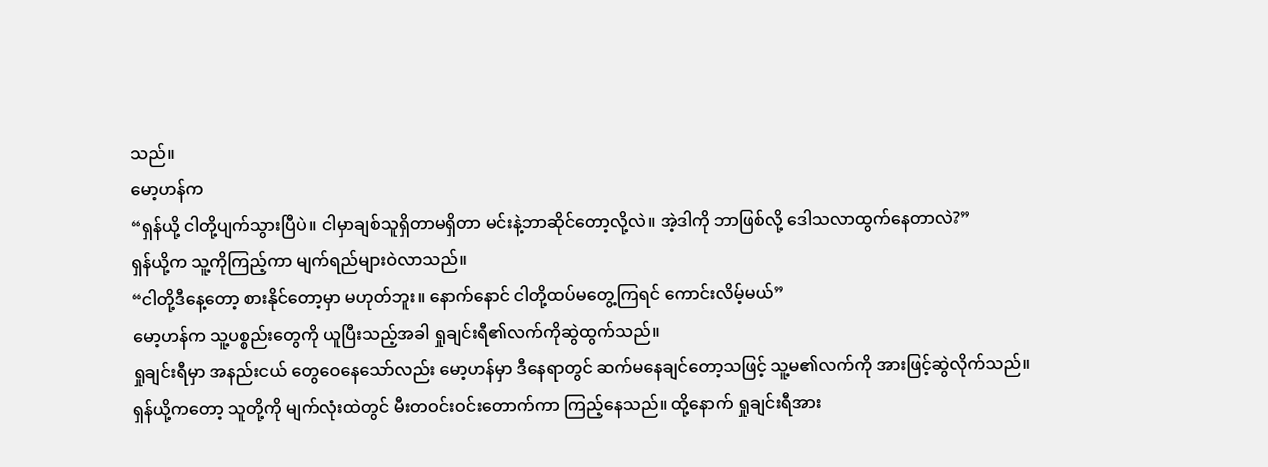သည်။
မော့ဟန်က
“ရှန်ယို့ ငါတို့ပျက်သွားပြီပဲ။ ငါမှာချစ်သူရှိတာမရှိတာ မင်းနဲ့ဘာဆိုင်တော့လို့လဲ။ အဲ့ဒါကို ဘာဖြစ်လို့ ဒေါသလာထွက်နေတာလဲ?”
ရှန်ယို့က သူ့ကိုကြည့်ကာ မျက်ရည်များဝဲလာသည်။
“ငါတို့ဒီနေ့တော့ စားနိုင်တော့မှာ မဟုတ်ဘူး။ နောက်နောင် ငါတို့ထပ်မတွေ့ကြရင် ကောင်းလိမ့်မယ်”
မော့ဟန်က သူ့ပစ္စည်းတွေကို ယူပြီးသည့်အခါ ရှုချင်းရီ၏လက်ကိုဆွဲထွက်သည်။
ရှုချင်းရီမှာ အနည်းငယ် တွေဝေနေသော်လည်း မော့ဟန်မှာ ဒီနေရာတွင် ဆက်မနေချင်တော့သဖြင့် သူ့မ၏လက်ကို အားဖြင့်ဆွဲလိုက်သည်။ ရှန်ယို့ကတော့ သူတို့ကို မျက်လုံးထဲတွင် မီးတဝင်းဝင်းတောက်ကာ ကြည့်နေသည်။ ထို့နောက် ရှုချင်းရီအား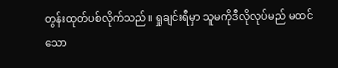တွန်းထုတ်ပစ်လိုက်သည်။ ရှုချင်းရီမှာ သူမကိုဒီလိုလုပ်မည် မထင်သော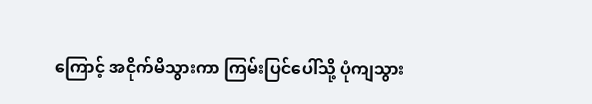ကြောင့် အငိုက်မိသွားကာ ကြမ်းပြင်ပေါ်သို့ ပုံကျသွား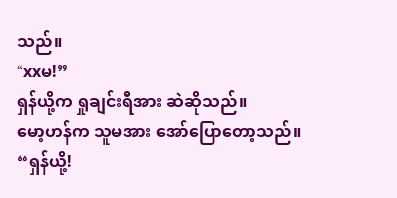သည်။
“xxမ!”
ရှန်ယို့က ရှုချင်းရီအား ဆဲဆိုသည်။
မော့ဟန်က သူမအား အော်ပြောတော့သည်။
“ရှန်ယို့!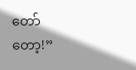တော်တော့!”